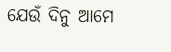ଯେଉଁ ଦିନୁ ଆମେ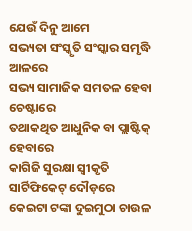ଯେଉଁ ଦିନୁ ଆମେ
ସଭ୍ୟତା ସଂସ୍କୃତି ସଂସ୍କାର ସମୃଦ୍ଧି ଆଳରେ
ସଭ୍ୟ ସାମାଜିକ ସମତଳ ହେବା ଚେଷ୍ଟାରେ
ତଥାକଥିତ ଆଧୁନିକ ବା ପ୍ଲାଷ୍ଟିକ୍ ହେବାରେ
କାଗିଜି ସୁରକ୍ଷା ସ୍ଵୀକୃତି ସାର୍ଟିଫିକେଟ୍ ଦୌଡ଼ରେ
କେଇଟା ଟଙ୍କା ଦୁଇମୁଠା ଚାଉଳ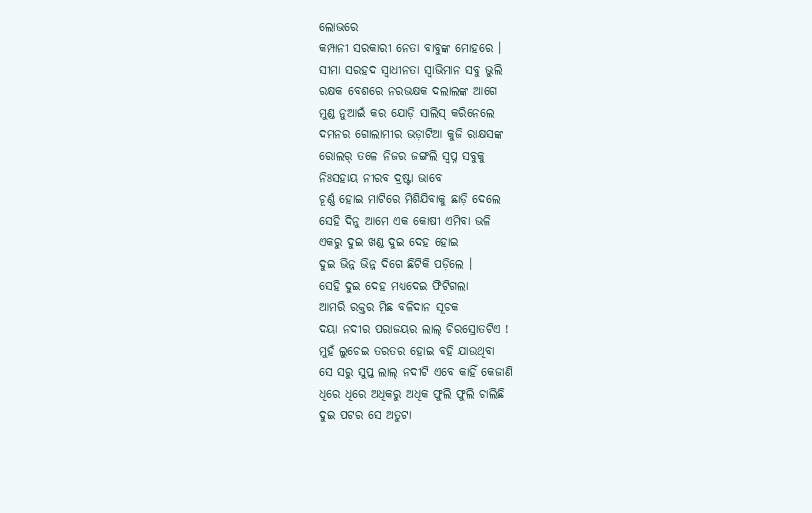ଲୋଭରେ
କମ୍ପାନୀ ସରକାରୀ ନେତା ବାବୁଙ୍କ ମୋହରେ ।
ସୀମା ସରହଦ ସ୍ୱାଧୀନତା ସ୍ୱାଭିମାନ ସବୁ ଭୁଲି
ରକ୍ଷକ ବେଶରେ ନରଭକ୍ଷକ ଦଲାଲଙ୍କ ଆଗେ
ମୁଣ୍ଡ ନୁଆଇଁ କର ଯୋଡ଼ି ସାଲିସ୍ କରିନେଲେ
ଦମନର ଗୋଲାମୀର ଭଡ଼ାଟିଆ କୁଜି ରାକ୍ଷସଙ୍କ
ରୋଲର୍ ତଳେ ନିଜର ଜଙ୍ଗଲି ସ୍ୱପ୍ନ ସବୁକୁ
ନିଃସହାୟ ନୀରବ ଦ୍ରଷ୍ଟା ଭାବେ
ଚୂର୍ଣ୍ଣ ହୋଇ ମାଟିରେ ମିଶିଯିବାକୁ ଛାଡ଼ି ଦେଲେ
ସେହି ଦିନୁ ଆମେ ଏକ କୋଷୀ ଏମିବା ଭଳି
ଏକରୁ ଦୁଇ ଖଣ୍ଡ ଦୁଇ ଦେହ ହୋଇ
ଦୁଇ ଭିନ୍ନ ଭିନ୍ନ ଦିଗେ ଛିଟିକି ପଡ଼ିଲେ ।
ସେହି ଦୁଇ ଦେହ ମଧ୍ୟଦେଇ ଫିଟିଗଲା
ଆମରି ରକ୍ତର ମିଛ ବଳିଦାନ ସୂଚକ
ଦୟା ନଦୀର ପରାଜୟର ଲାଲ୍ ଚିରସ୍ରୋତଟିଏ !
ମୁହଁ ଲୁଚେଇ ତରତର ହୋଇ ବହି ଯାଉଥିବା
ସେ ସରୁ ସୁପ୍ତ ଲାଲ୍ ନଦୀଟି ଏବେ କାହିଁ କେଜାଣି
ଧିରେ ଧିରେ ଅଧିକରୁ ଅଧିକ ଫୁଲି ଫୁଲି ଚାଲିଛି
ଦୁଇ ପଟର ସେ ଅତୁଟା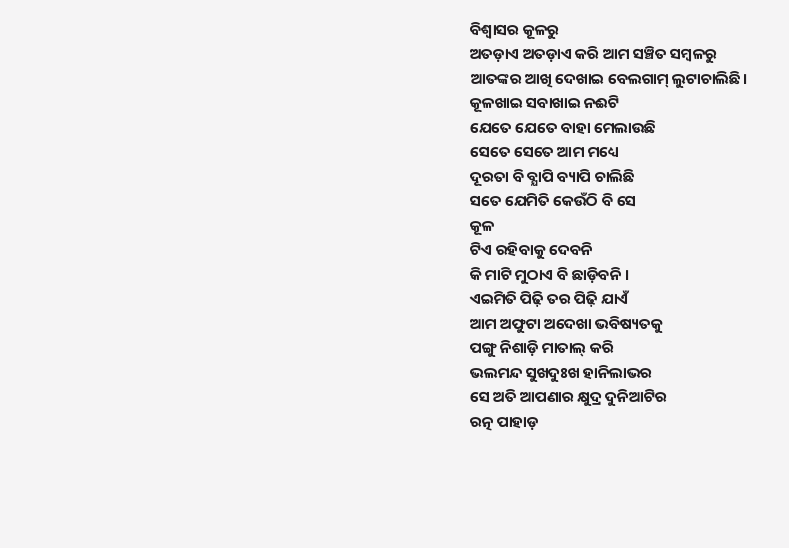ବିଶ୍ୱାସର କୂଳରୁ
ଅତଡ଼ାଏ ଅତଡ଼ାଏ କରି ଆମ ସଞ୍ଚିତ ସମ୍ବଳରୁ
ଆତଙ୍କର ଆଖି ଦେଖାଇ ବେଲଗାମ୍ ଲୁଟାଚାଲିଛି।
କୂଳଖାଇ ସବାଖାଇ ନଈଟି
ଯେତେ ଯେତେ ବାହା ମେଲାଉଛି
ସେତେ ସେତେ ଆମ ମଧ୍ୟେ
ଦୂରତା ବି ବ୍ଯାପି ବ୍ୟାପି ଚାଲିଛି
ସତେ ଯେମିତି କେଉଁଠି ବି ସେ
କୂଳ
ଟିଏ ରହିବାକୁ ଦେବନି
କି ମାଟି ମୁଠାଏ ବି ଛାଡ଼ିବନି ।
ଏଇମିତି ପିଢ଼ି ତର ପିଢ଼ି ଯାଏଁ
ଆମ ଅଫୁଟା ଅଦେଖା ଭବିଷ୍ୟତକୁ
ପଙ୍ଗୁ ନିଶାଡ଼ି ମାତାଲ୍ କରି
ଭଲମନ୍ଦ ସୁଖଦୁଃଖ ହାନିଲାଭର
ସେ ଅତି ଆପଣାର କ୍ଷୁଦ୍ର ଦୁନିଆଟିର
ରତ୍ନ ପାହାଡ଼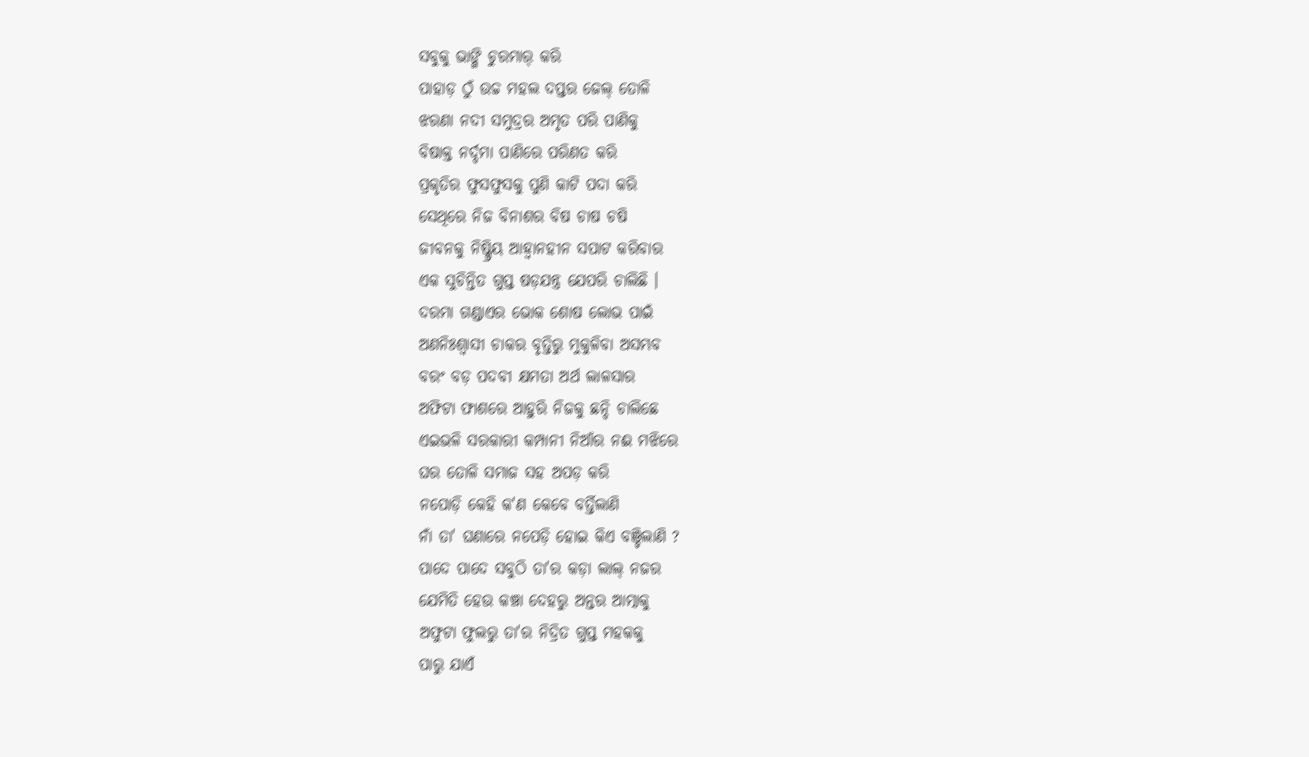ସବୁକୁ ଭାଙ୍ଗି ଚୁରମାର୍ କରି
ପାହାଡ଼ ଠୁଁ ଉଚ୍ଚ ମହଲ ଦପ୍ତର ଜେଲ୍ ତୋଳି
ଝରଣା ନଦୀ ସମୁଦ୍ରର ଅମୃତ ପରି ପାଣିକୁ
ବିଷାକ୍ତ ନର୍ଦ୍ଦମା ପାଣିରେ ପରିଣତ କରି
ପ୍ରକୃତିର ଫୁସଫୁସକୁ ପୁଣି କାଟି ପଦା କରି
ସେଥିରେ ନିଜ ବିନାଶର ବିଷ ଚାଷ ଚଷି
ଜୀବନକୁ ନିଷ୍କ୍ରିୟ ଆହ୍ବାନହୀନ ସପାଟ କରିବାର
ଏକ ସୁଚିନ୍ତିତ ଗୁପ୍ତ ଷଡ଼ଯନ୍ତ୍ର ଯେପରି ଚାଲିଛି ।
ଦରମା ଗଣ୍ଡାଏର ଭୋକ ଶୋଷ ଲୋଭ ପାଇଁ
ଅଣନିଃଶ୍ବାସୀ ଚାକର ବୃତ୍ତିରୁ ମୁକୁଳିବା ଅସମ୍ଭବ
ବରଂ ବଡ଼ ପଦବୀ କ୍ଷମତା ଅର୍ଥ ଲାଳସାର
ଅଫିଟା ଫାଶରେ ଆହୁରି ନିଜକୁ ଛନ୍ଦି ଚାଲିଛେ
ଏଇଭଳି ସରକାରୀ କମ୍ପାନୀ ନିଆଁର ନଈ ମଝିରେ
ଘର ତୋଳି ସମାଜ ସହ ଅପଡ଼ କରି
ନପୋଡ଼ି କେହି କ'ଣ କେବେ ବର୍ତ୍ତିଲାଣି
ନାଁ ତା' ଘଣାରେ ନପେଡ଼ି ହୋଇ କିଏ ବଞ୍ଚିଲାଣି ?
ପାଦେ ପାଦେ ସବୁଠି ତା'ର କଡ଼ା ଲାଲ୍ ନଜର
ଯେମିତି ହେଉ କଞ୍ଚା ଦେହରୁ ଅନ୍ତର ଆତ୍ମାକୁ
ଅଫୁଟା ଫୁଲରୁ ତା'ର ନିଦ୍ରିତ ଗୁପ୍ତ ମହକକୁ
ପାରୁ ଯାଏଁ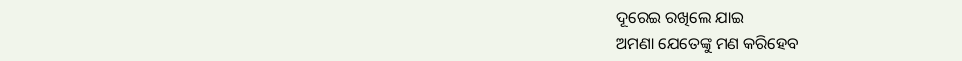ଦୂରେଇ ରଖିଲେ ଯାଇ
ଅମଣା ଯେତେଙ୍କୁ ମଣ କରିହେବ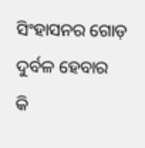ସିଂହାସନର ଗୋଡ଼ ଦୁର୍ବଳ ହେବାର
କି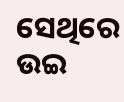ସେଥିରେ ଉଇ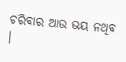ଚରିବାର ଆଉ ଭୟ ନଥିବ ।